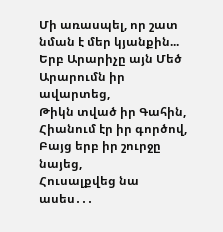Մի առասպել, որ շատ նման է մեր կյանքին...
Երբ Արարիչը այն Մեծ
Արարումն իր ավարտեց,
Թիկն տված իր Գահին,
Հիանում էր իր գործով,
Բայց երբ իր շուրջը նայեց,
Հուսալքվեց նա ասես․․․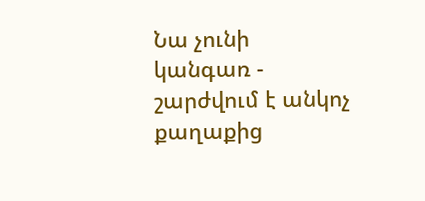Նա չունի կանգառ - շարժվում է անկոչ
քաղաքից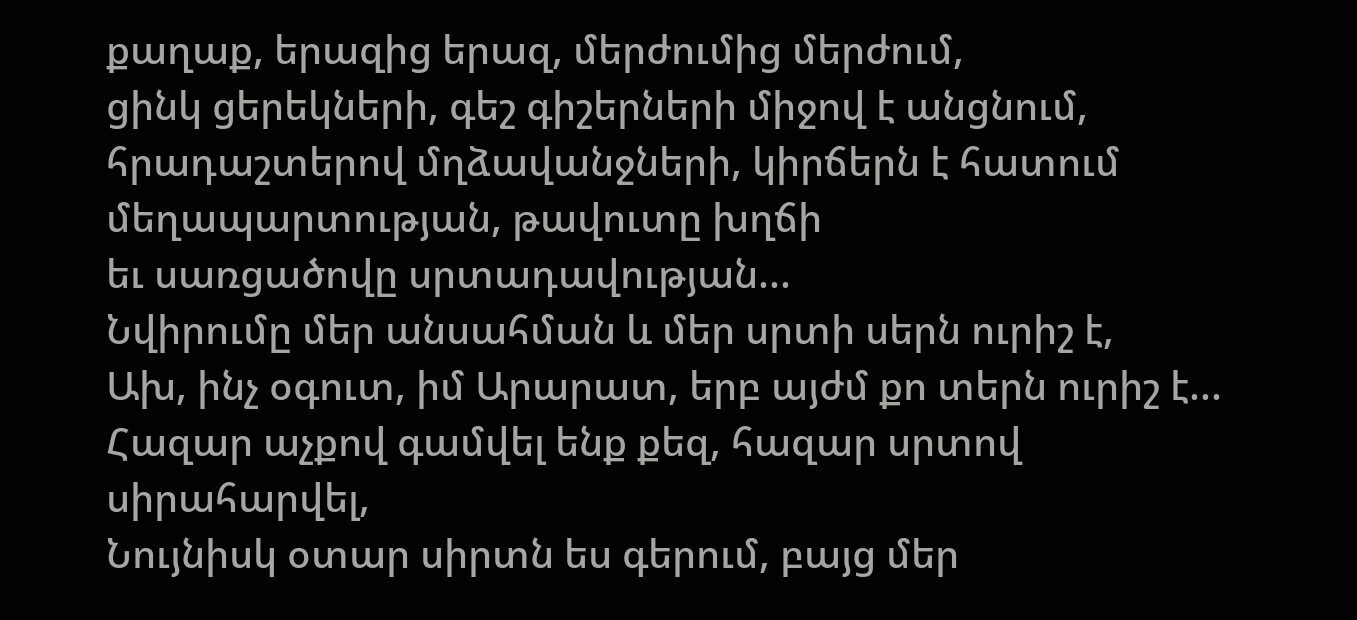քաղաք, երազից երազ, մերժումից մերժում,
ցինկ ցերեկների, գեշ գիշերների միջով է անցնում,
հրադաշտերով մղձավանջների, կիրճերն է հատում
մեղապարտության, թավուտը խղճի
եւ սառցածովը սրտադավության...
Նվիրումը մեր անսահման և մեր սրտի սերն ուրիշ է,
Ախ, ինչ օգուտ, իմ Արարատ, երբ այժմ քո տերն ուրիշ է...
Հազար աչքով գամվել ենք քեզ, հազար սրտով սիրահարվել,
Նույնիսկ օտար սիրտն ես գերում, բայց մեր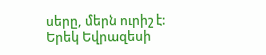սերը, մերն ուրիշ է:
Երեկ Եվրազեսի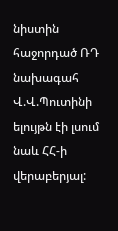նիստին հաջորդած ՌԴ նախագահ Վ.Վ.Պուտինի ելույթն էի լսում նաև ՀՀ-ի վերաբերյալ: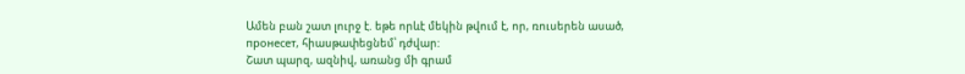Ամեն բան շատ լուրջ է. եթե որևէ մեկին թվում է, որ, ռուսերեն ասած, пронесет, հիասթափեցնեմ՝ դժվար:
Շատ պարզ, ազնիվ, առանց մի գրամ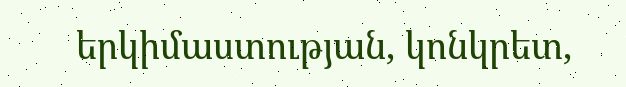երկիմաստության, կոնկրետ,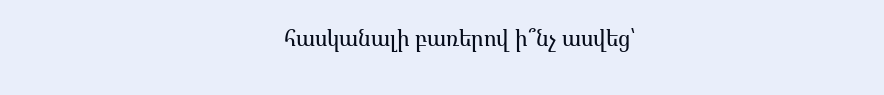հասկանալի բառերով ի՞նչ ասվեց՝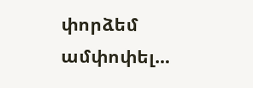փորձեմ ամփոփել...